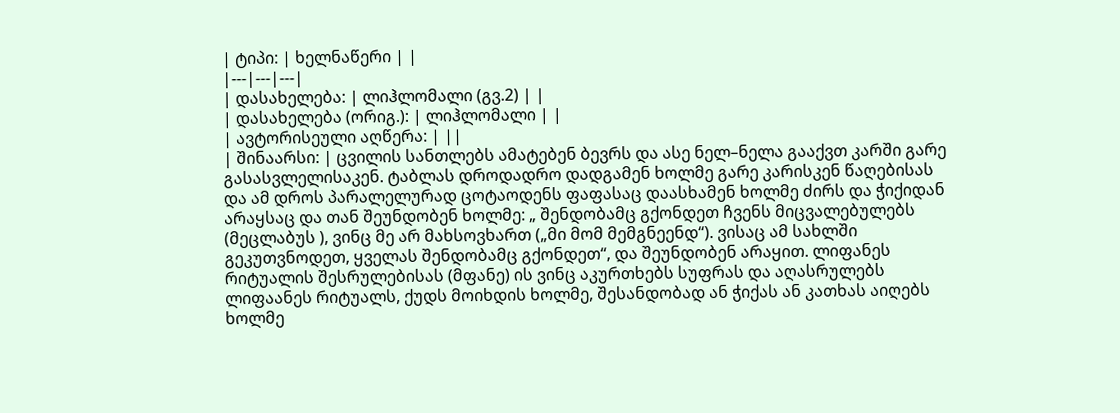| ტიპი: | ხელნაწერი | |
|---|---|---|
| დასახელება: | ლიჰლომალი (გვ.2) | |
| დასახელება (ორიგ.): | ლიჰლომალი | |
| ავტორისეული აღწერა: | ||
| შინაარსი: | ცვილის სანთლებს ამატებენ ბევრს და ასე ნელ–ნელა გააქვთ კარში გარე გასასვლელისაკენ. ტაბლას დროდადრო დადგამენ ხოლმე გარე კარისკენ წაღებისას და ამ დროს პარალელურად ცოტაოდენს ფაფასაც დაასხამენ ხოლმე ძირს და ჭიქიდან არაყსაც და თან შეუნდობენ ხოლმე: „ შენდობამც გქონდეთ ჩვენს მიცვალებულებს (მეცლაბუს ), ვინც მე არ მახსოვხართ („მი მომ მემგნეენდ“). ვისაც ამ სახლში გეკუთვნოდეთ, ყველას შენდობამც გქონდეთ“, და შეუნდობენ არაყით. ლიფანეს რიტუალის შესრულებისას (მფანე) ის ვინც აკურთხებს სუფრას და აღასრულებს ლიფაანეს რიტუალს, ქუდს მოიხდის ხოლმე, შესანდობად ან ჭიქას ან კათხას აიღებს ხოლმე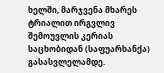ხელში, მარჯვენა მხარეს ტრიალით ირგვლივ შემოუვლის კერიას საცხობიდან (საფუარხანქა) გასასვლელამდე.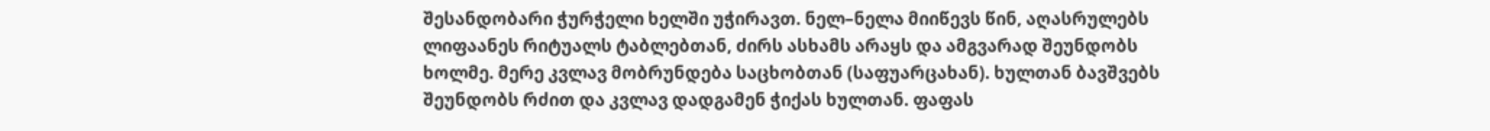შესანდობარი ჭურჭელი ხელში უჭირავთ. ნელ–ნელა მიიწევს წინ, აღასრულებს ლიფაანეს რიტუალს ტაბლებთან, ძირს ასხამს არაყს და ამგვარად შეუნდობს ხოლმე. მერე კვლავ მობრუნდება საცხობთან (საფუარცახან). ხულთან ბავშვებს შეუნდობს რძით და კვლავ დადგამენ ჭიქას ხულთან. ფაფას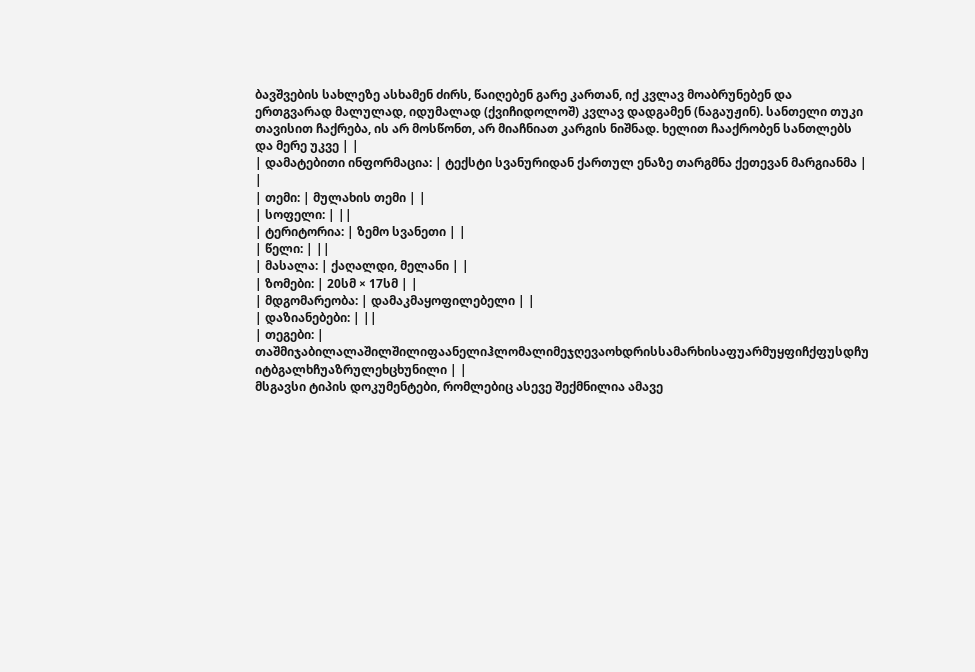ბავშვების სახლეზე ასხამენ ძირს, წაიღებენ გარე კართან, იქ კვლავ მოაბრუნებენ და ერთგვარად მალულად, იდუმალად (ქვიჩიდოლოშ) კვლავ დადგამენ (ნაგაუჟინ). სანთელი თუკი თავისით ჩაქრება, ის არ მოსწონთ, არ მიაჩნიათ კარგის ნიშნად. ხელით ჩააქრობენ სანთლებს და მერე უკვე | |
| დამატებითი ინფორმაცია: | ტექსტი სვანურიდან ქართულ ენაზე თარგმნა ქეთევან მარგიანმა | |
| თემი: | მულახის თემი | |
| სოფელი: | ||
| ტერიტორია: | ზემო სვანეთი | |
| წელი: | ||
| მასალა: | ქაღალდი, მელანი | |
| ზომები: | 20სმ × 17სმ | |
| მდგომარეობა: | დამაკმაყოფილებელი | |
| დაზიანებები: | ||
| თეგები: | თაშმიჯაბილალაშილშილიფაანელიჰლომალიმეჯღევაოხდრისსამარხისაფუარმუყფიჩქფუსდჩუ იტბგალხჩუაზრულეხცხუნილი | |
მსგავსი ტიპის დოკუმენტები, რომლებიც ასევე შექმნილია ამავე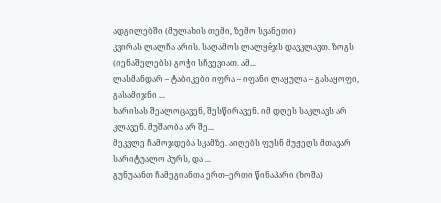ადგილებში (მულახის თემი, ზემო სვანეთი)
კვირას ლალჩა არის. საღამოს ლალყêჯს დავკლავთ. ზოგს (იენაშელებს) გოჭი სჩვევიათ. ამ...
ლასმანდარ – ტაბიკები იფრა – იფანი ლაყულა – გასაყოფი, გასამიჯნი ...
ხარისას შეალოცავენ, შესწირავენ. იმ დღეს საკლავს არ კლავენ. მუშაობა არ შე...
მეკვლე ჩამოჯდება სკამზე. აიღებს ფუსნ მუჟეღს მთავარ სარიტუალო პურს, და ...
გუნუაანთ ჩამეგიანთა ერთ–ერთი წინაპარი (ხოშა)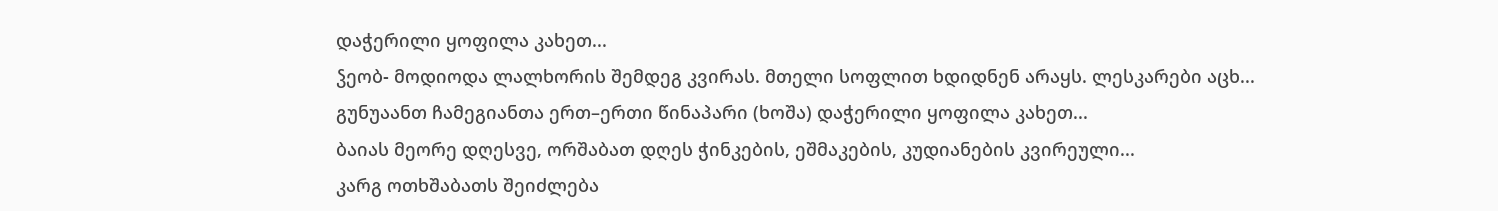დაჭერილი ყოფილა კახეთ...
ჴეობ- მოდიოდა ლალხორის შემდეგ კვირას. მთელი სოფლით ხდიდნენ არაყს. ლესკარები აცხ...
გუნუაანთ ჩამეგიანთა ერთ–ერთი წინაპარი (ხოშა) დაჭერილი ყოფილა კახეთ...
ბაიას მეორე დღესვე, ორშაბათ დღეს ჭინკების, ეშმაკების, კუდიანების კვირეული...
კარგ ოთხშაბათს შეიძლება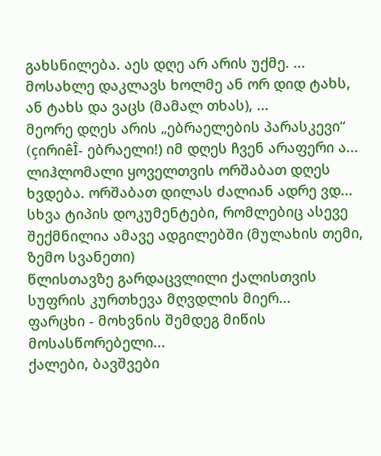გახსნილება. აეს დღე არ არის უქმე. ...
მოსახლე დაკლავს ხოლმე ან ორ დიდ ტახს, ან ტახს და ვაცს (მამალ თხას), ...
მეორე დღეს არის „ებრაელების პარასკევი“ (çირიêÎ- ებრაელი!) იმ დღეს ჩვენ არაფერი ა...
ლიჰლომალი ყოველთვის ორშაბათ დღეს ხვდება. ორშაბათ დილას ძალიან ადრე ვდ...
სხვა ტიპის დოკუმენტები, რომლებიც ასევე შექმნილია ამავე ადგილებში (მულახის თემი, ზემო სვანეთი)
წლისთავზე გარდაცვლილი ქალისთვის სუფრის კურთხევა მღვდლის მიერ...
ფარცხი - მოხვნის შემდეგ მიწის მოსასწორებელი...
ქალები, ბავშვები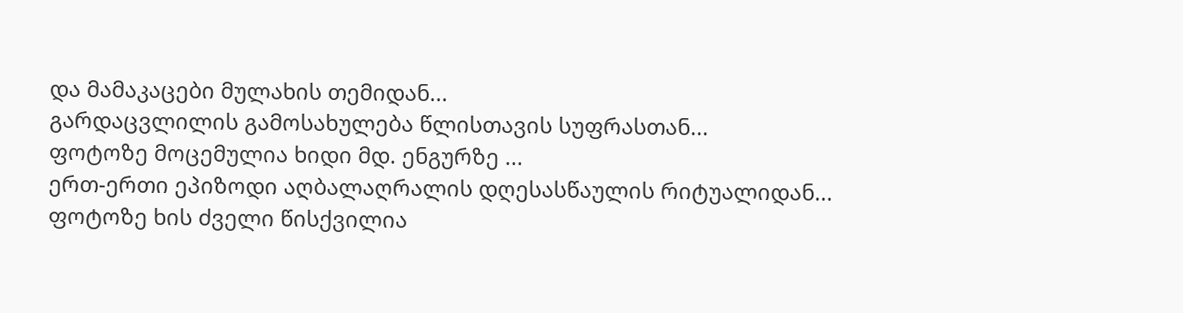და მამაკაცები მულახის თემიდან...
გარდაცვლილის გამოსახულება წლისთავის სუფრასთან...
ფოტოზე მოცემულია ხიდი მდ. ენგურზე ...
ერთ-ერთი ეპიზოდი აღბალაღრალის დღესასწაულის რიტუალიდან...
ფოტოზე ხის ძველი წისქვილია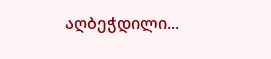აღბეჭდილი...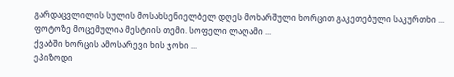გარდაცვლილის სულის მოსახსენიელბელ დღეს მოხარშული ხორცით გაკეთებული საკურთხი ...
ფოტოზე მოცემულია მესტიის თემი. სოფელი ლაღამი ...
ქვაბში ხორცის ამოსარევი ხის ჯოხი ...
ეპიზოდი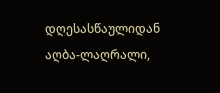დღესასწაულიდან აღბა-ლაღრალი,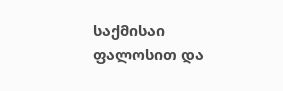საქმისაი ფალოსით და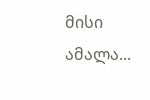მისი ამალა...